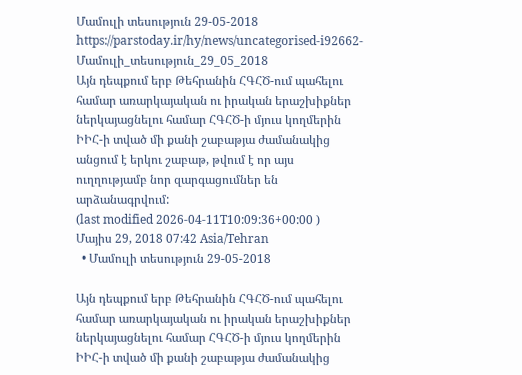Մամուլի տեսություն 29-05-2018
https://parstoday.ir/hy/news/uncategorised-i92662-Մամուլի_տեսություն_29_05_2018
Այն դեպքում երբ Թեհրանին ՀԳՀԾ-ում պահելու համար առարկայական ու իրական երաշխիքներ ներկայացնելու համար ՀԳՀԾ-ի մյուս կողմերին ԻԻՀ-ի տված մի քանի շաբաթյա ժամանակից անցում է երկու շաբաթ, թվում է որ այս ուղղությամբ նոր զարգացումներ են արձանագրվում:
(last modified 2026-04-11T10:09:36+00:00 )
Մայիս 29, 2018 07:42 Asia/Tehran
  • Մամուլի տեսություն 29-05-2018

Այն դեպքում երբ Թեհրանին ՀԳՀԾ-ում պահելու համար առարկայական ու իրական երաշխիքներ ներկայացնելու համար ՀԳՀԾ-ի մյուս կողմերին ԻԻՀ-ի տված մի քանի շաբաթյա ժամանակից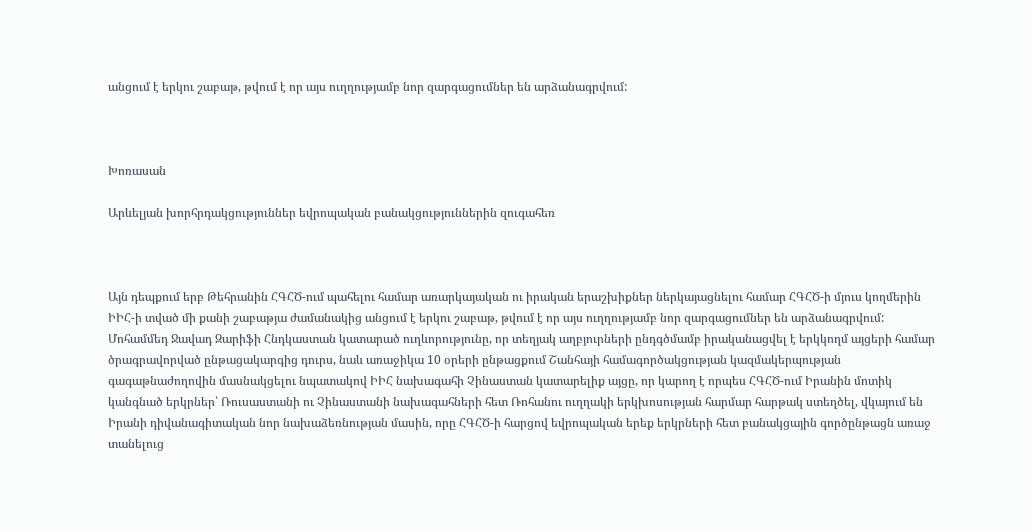անցում է երկու շաբաթ, թվում է որ այս ուղղությամբ նոր զարգացումներ են արձանագրվում:



Խոռասան

Արևելյան խորհրդակցություններ եվրոպական բանակցություններին զուգահեռ



Այն դեպքում երբ Թեհրանին ՀԳՀԾ-ում պահելու համար առարկայական ու իրական երաշխիքներ ներկայացնելու համար ՀԳՀԾ-ի մյուս կողմերին ԻԻՀ-ի տված մի քանի շաբաթյա ժամանակից անցում է երկու շաբաթ, թվում է որ այս ուղղությամբ նոր զարգացումներ են արձանագրվում: Մոհամմեդ Ջավադ Զարիֆի Հնդկաստան կատարած ուղևորությունը, որ տեղյակ աղբյուրների ընդգծմամբ իրականացվել է երկկողմ այցերի համար ծրագրավորված ընթացակարգից դուրս, նաև առաջիկա 10 օրերի ընթացքում Շանհայի համագործակցության կազմակերպության գագաթնաժողովին մասնակցելու նպատակով ԻԻՀ նախագահի Չինաստան կատարելիք այցը, որ կարող է որպես ՀԳՀԾ-ում Իրանին մոտիկ կանգնած երկրներ՝ Ռուսաստանի ու Չինաստանի նախագահների հետ Ռոհանու ուղղակի երկխոսության հարմար հարթակ ստեղծել, վկայում են Իրանի դիվանագիտական նոր նախաձեռնության մասին, որը ՀԳՀԾ-ի հարցով եվրոպական երեք երկրների հետ բանակցային գործընթացն առաջ տանելուց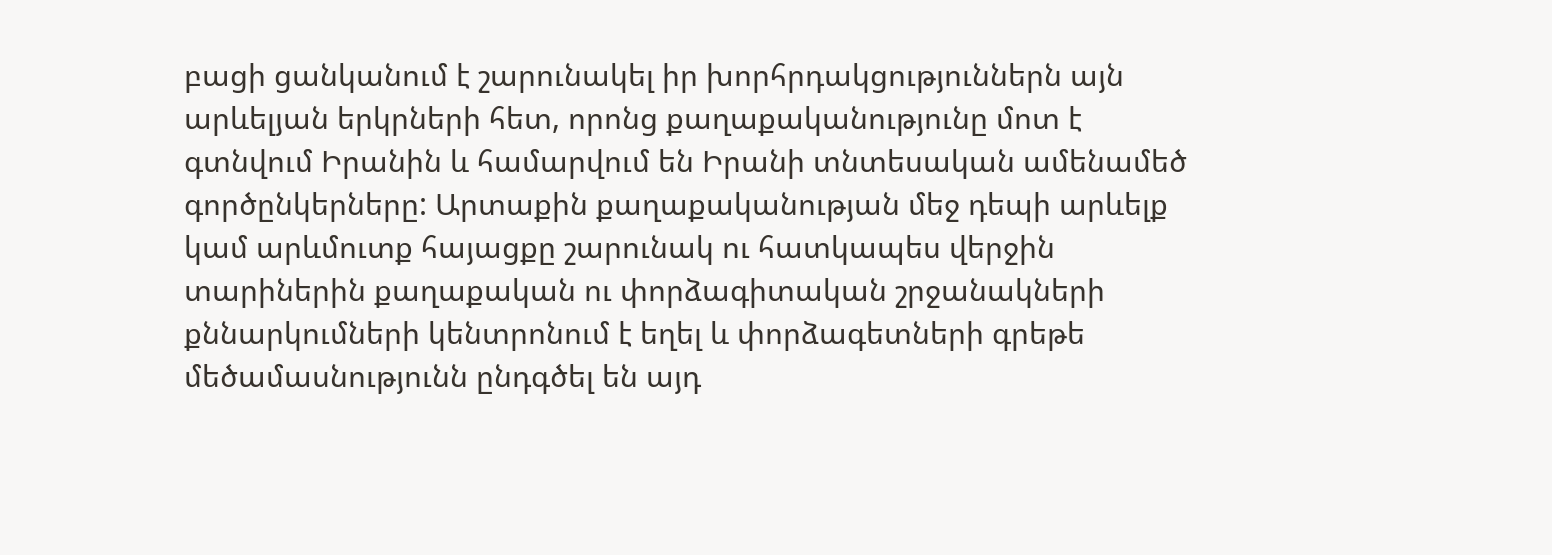բացի ցանկանում է շարունակել իր խորհրդակցություններն այն արևելյան երկրների հետ, որոնց քաղաքականությունը մոտ է գտնվում Իրանին և համարվում են Իրանի տնտեսական ամենամեծ գործընկերները: Արտաքին քաղաքականության մեջ դեպի արևելք կամ արևմուտք հայացքը շարունակ ու հատկապես վերջին տարիներին քաղաքական ու փորձագիտական շրջանակների քննարկումների կենտրոնում է եղել և փորձագետների գրեթե մեծամասնությունն ընդգծել են այդ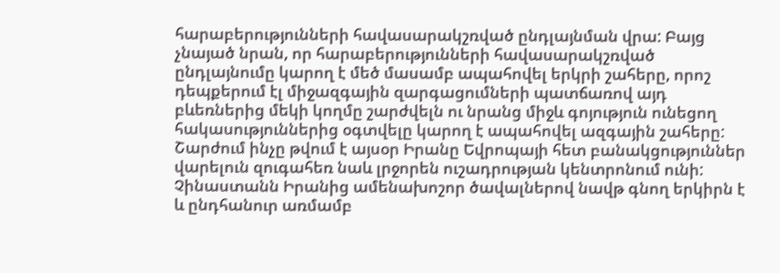հարաբերությունների հավասարակշռված ընդլայնման վրա: Բայց չնայած նրան, որ հարաբերությունների հավասարակշռված ընդլայնումը կարող է մեծ մասամբ ապահովել երկրի շահերը, որոշ դեպքերում էլ միջազգային զարգացումների պատճառով այդ բևեռներից մեկի կողմը շարժվելն ու նրանց միջև գոյություն ունեցող հակասություններից օգտվելը կարող է ապահովել ազգային շահերը: Շարժում ինչը թվում է այսօր Իրանը Եվրոպայի հետ բանակցություններ վարելուն զուգահեռ նաև լրջորեն ուշադրության կենտրոնում ունի: Չինաստանն Իրանից ամենախոշոր ծավալներով նավթ գնող երկիրն է և ընդհանուր առմամբ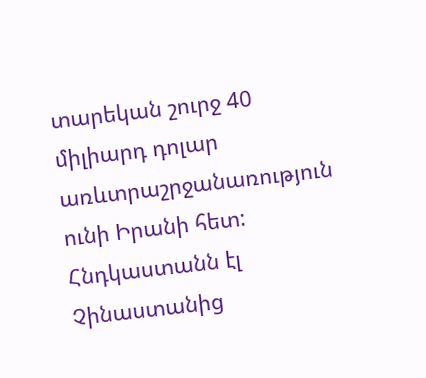տարեկան շուրջ 40 միլիարդ դոլար առևտրաշրջանառություն ունի Իրանի հետ: Հնդկաստանն էլ Չինաստանից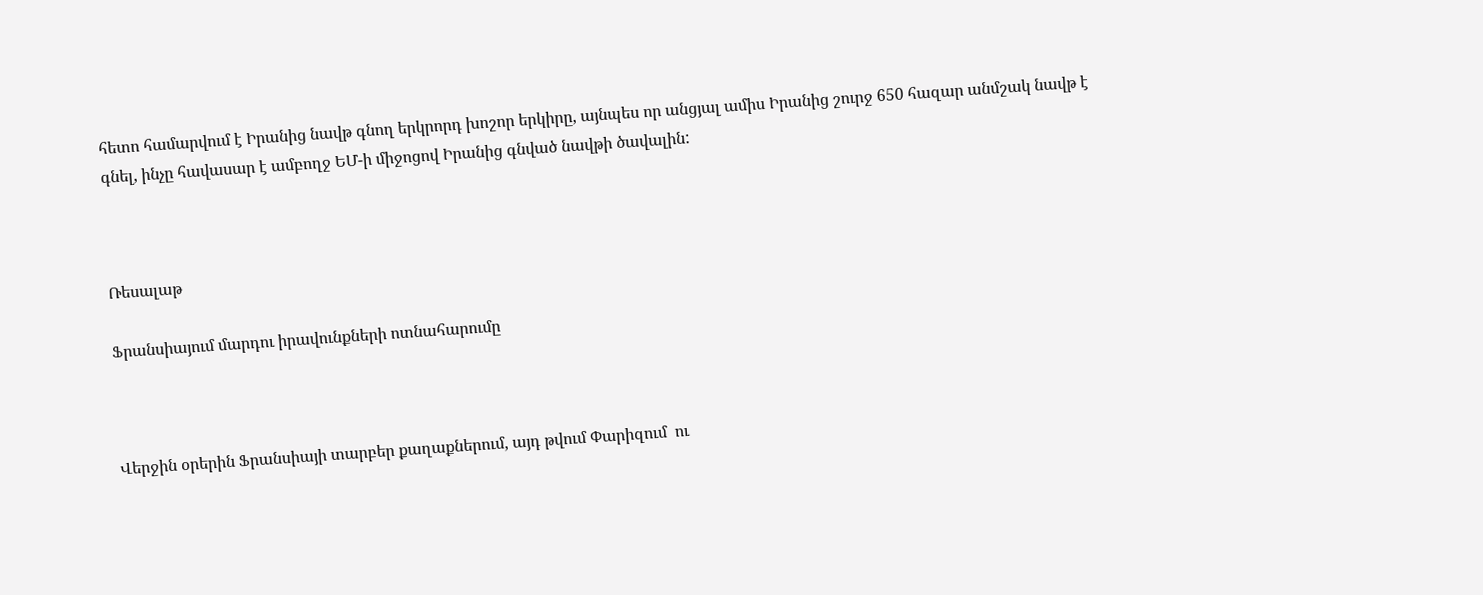հետո համարվում է Իրանից նավթ գնող երկրորդ խոշոր երկիրը, այնպես որ անցյալ ամիս Իրանից շուրջ 650 հազար անմշակ նավթ է գնել, ինչը հավասար է ամբողջ ԵՄ-ի միջոցով Իրանից գնված նավթի ծավալին:



Ռեսալաթ

Ֆրանսիայում մարդու իրավունքների ոտնահարումը



Վերջին օրերին Ֆրանսիայի տարբեր քաղաքներում, այդ թվում Փարիզում  ու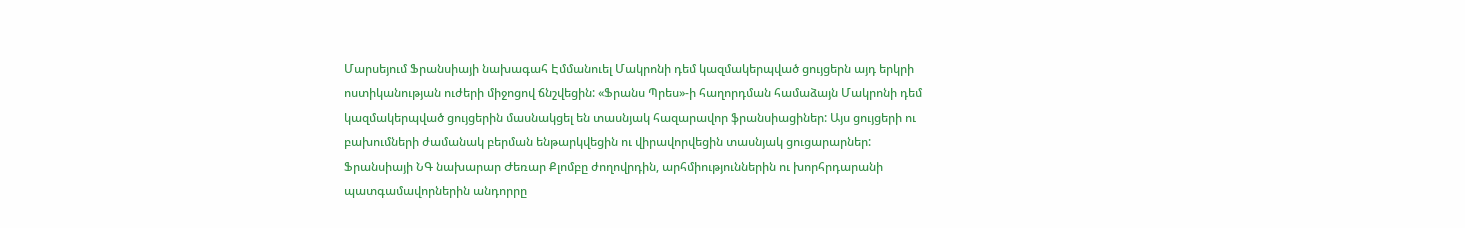Մարսեյում Ֆրանսիայի նախագահ Էմմանուել Մակրոնի դեմ կազմակերպված ցույցերն այդ երկրի ոստիկանության ուժերի միջոցով ճնշվեցին: «Ֆրանս Պրես»-ի հաղորդման համաձայն Մակրոնի դեմ կազմակերպված ցույցերին մասնակցել են տասնյակ հազարավոր ֆրանսիացիներ: Այս ցույցերի ու բախումների ժամանակ բերման ենթարկվեցին ու վիրավորվեցին տասնյակ ցուցարարներ: Ֆրանսիայի ՆԳ նախարար Ժեռար Քլոմբը ժողովրդին, արհմիություններին ու խորհրդարանի պատգամավորներին անդորրը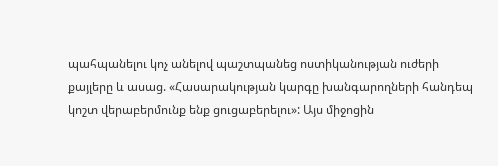պահպանելու կոչ անելով պաշտպանեց ոստիկանության ուժերի քայլերը և ասաց. «Հասարակության կարգը խանգարողների հանդեպ կոշտ վերաբերմունք ենք ցուցաբերելու»: Այս միջոցին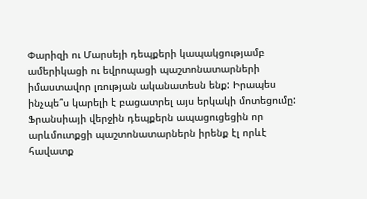Փարիզի ու Մարսեյի դեպքերի կապակցությամբ ամերիկացի ու եվրոպացի պաշտոնատարների իմաստավոր լռության ականատեսն ենք: Իրապես ինչպե՞ս կարելի է բացատրել այս երկակի մոտեցումը: Ֆրանսիայի վերջին դեպքերն ապացուցեցին որ արևմուտքցի պաշտոնատարներն իրենք էլ որևէ հավատք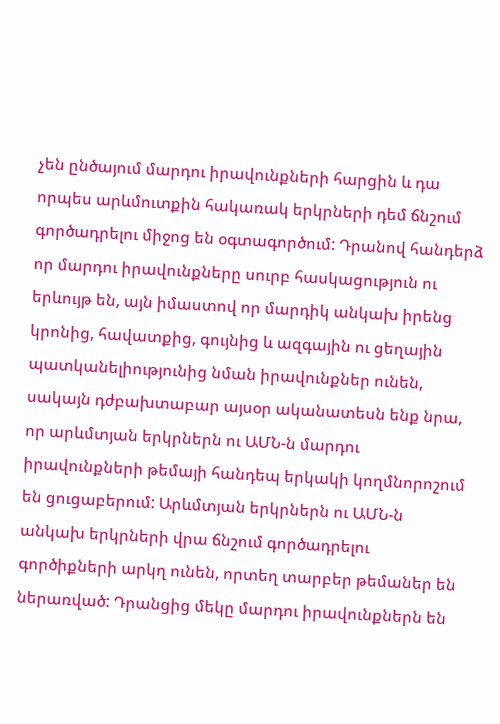չեն ընծայում մարդու իրավունքների հարցին և դա որպես արևմուտքին հակառակ երկրների դեմ ճնշում գործադրելու միջոց են օգտագործում: Դրանով հանդերձ որ մարդու իրավունքները սուրբ հասկացություն ու երևույթ են, այն իմաստով որ մարդիկ անկախ իրենց կրոնից, հավատքից, գույնից և ազգային ու ցեղային պատկանելիությունից նման իրավունքներ ունեն, սակայն դժբախտաբար այսօր ականատեսն ենք նրա, որ արևմտյան երկրներն ու ԱՄՆ-ն մարդու իրավունքների թեմայի հանդեպ երկակի կողմնորոշում են ցուցաբերում: Արևմտյան երկրներն ու ԱՄՆ-ն անկախ երկրների վրա ճնշում գործադրելու գործիքների արկղ ունեն, որտեղ տարբեր թեմաներ են ներառված: Դրանցից մեկը մարդու իրավունքներն են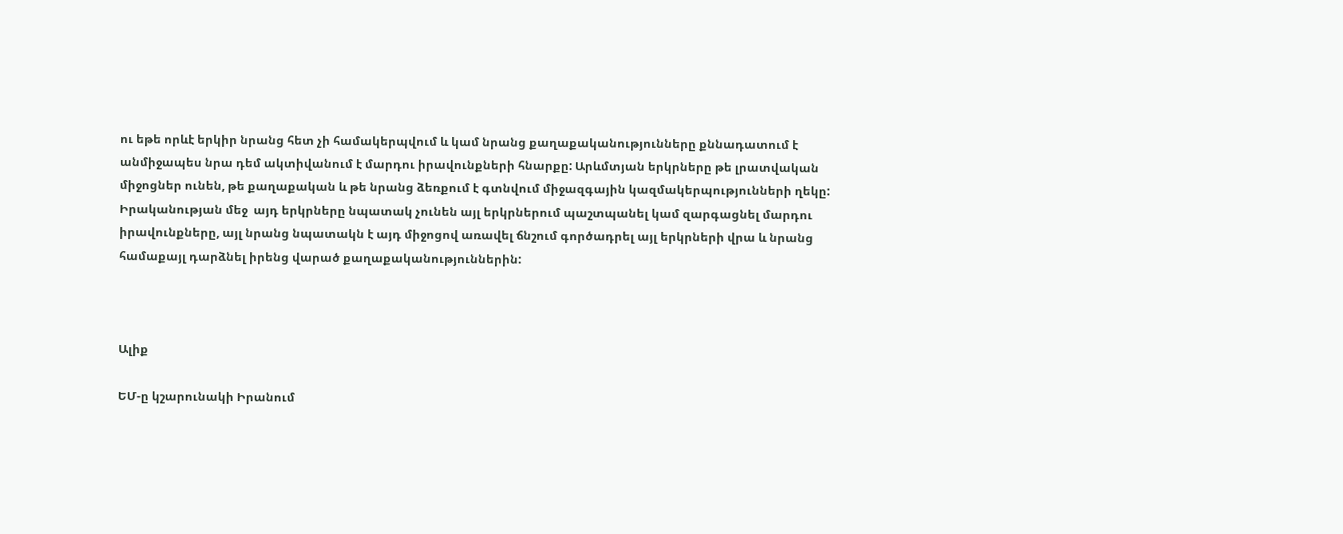ու եթե որևէ երկիր նրանց հետ չի համակերպվում և կամ նրանց քաղաքականությունները քննադատում է անմիջապես նրա դեմ ակտիվանում է մարդու իրավունքների հնարքը: Արևմտյան երկրները թե լրատվական միջոցներ ունեն, թե քաղաքական և թե նրանց ձեռքում է գտնվում միջազգային կազմակերպությունների ղեկը: Իրականության մեջ  այդ երկրները նպատակ չունեն այլ երկրներում պաշտպանել կամ զարգացնել մարդու իրավունքները, այլ նրանց նպատակն է այդ միջոցով առավել ճնշում գործադրել այլ երկրների վրա և նրանց համաքայլ դարձնել իրենց վարած քաղաքականություններին:



Ալիք

ԵՄ-ը կշարունակի Իրանում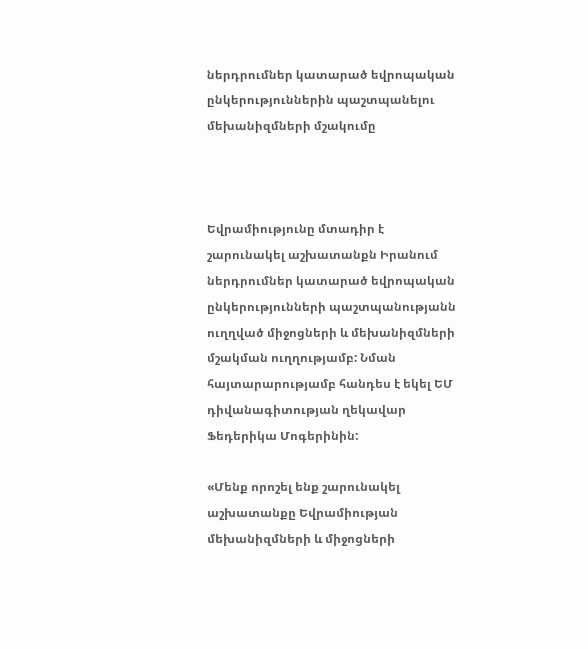ներդրումներ կատարած եվրոպական ընկերություններին պաշտպանելու մեխանիզմների մշակումը



Եվրամիությունը մտադիր է շարունակել աշխատանքն Իրանում ներդրումներ կատարած եվրոպական ընկերությունների պաշտպանությանն ուղղված միջոցների և մեխանիզմների մշակման ուղղությամբ: Նման հայտարարությամբ հանդես է եկել ԵՄ դիվանագիտության ղեկավար Ֆեդերիկա Մոգերինին:

«Մենք որոշել ենք շարունակել աշխատանքը Եվրամիության մեխանիզմների և միջոցների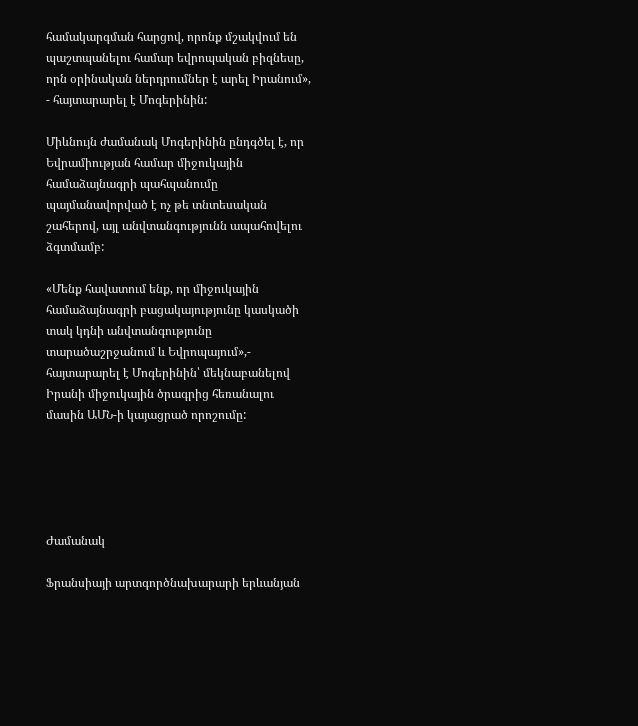համակարգման հարցով, որոնք մշակվում են պաշտպանելու համար եվրոպական բիզնեսը, որն օրինական ներդրումներ է արել Իրանում», - հայտարարել է Մոգերինին:

Միևնույն ժամանակ Մոգերինին ընդգծել է, որ Եվրամիության համար միջուկային համաձայնագրի պահպանումը պայմանավորված է ոչ թե տնտեսական շահերով, այլ անվտանգությունն ապահովելու ձգտմամբ:

«Մենք հավատում ենք, որ միջուկային համաձայնագրի բացակայությունը կասկածի տակ կդնի անվտանգությունը տարածաշրջանում և Եվրոպայում»,- հայտարարել է Մոգերինին՝ մեկնաբանելով Իրանի միջուկային ծրագրից հեռանալու մասին ԱՄՆ-ի կայացրած որոշումը:





Ժամանակ

Ֆրանսիայի արտգործնախարարի երևանյան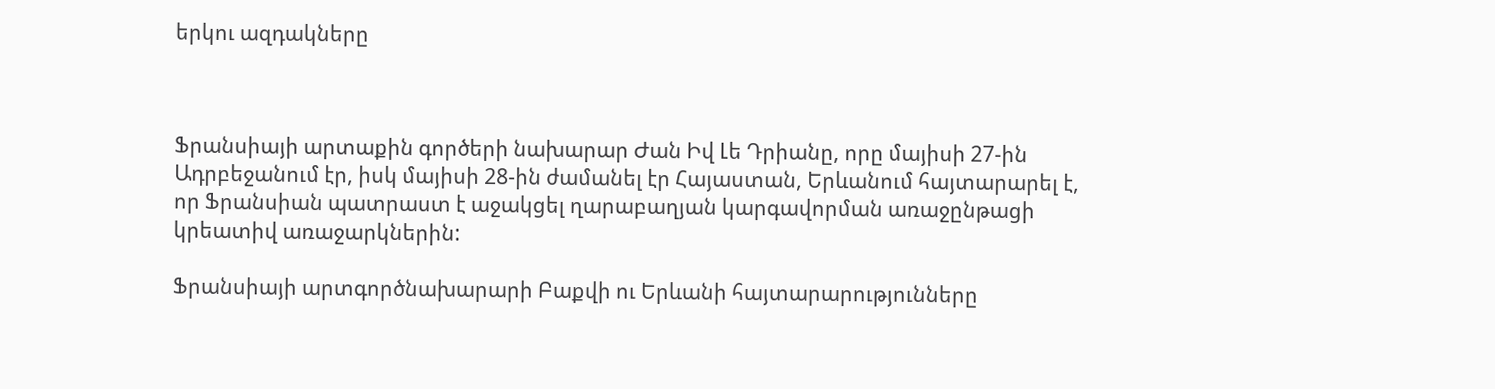երկու ազդակները



Ֆրանսիայի արտաքին գործերի նախարար Ժան Իվ Լե Դրիանը, որը մայիսի 27-ին Ադրբեջանում էր, իսկ մայիսի 28-ին ժամանել էր Հայաստան, Երևանում հայտարարել է, որ Ֆրանսիան պատրաստ է աջակցել ղարաբաղյան կարգավորման առաջընթացի կրեատիվ առաջարկներին:

Ֆրանսիայի արտգործնախարարի Բաքվի ու Երևանի հայտարարությունները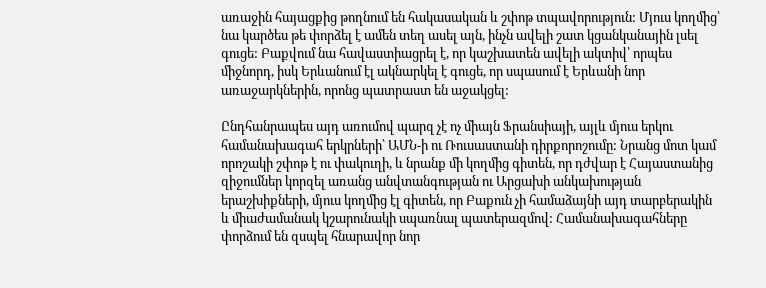առաջին հայացքից թողնում են հակասական և շփոթ տպավորություն: Մյուս կողմից՝ նա կարծես թե փորձել է ամեն տեղ ասել այն, ինչն ավելի շատ կցանկանային լսել գուցե: Բաքվում նա հավաստիացրել է, որ կաշխատեն ավելի ակտիվ՝ որպես միջնորդ, իսկ Երևանում էլ ակնարկել է գուցե, որ սպասում է Երևանի նոր առաջարկներին, որոնց պատրաստ են աջակցել:

Ընդհանրապես այդ առումով պարզ չէ ոչ միայն Ֆրանսիայի, այլև մյուս երկու համանախագահ երկրների՝ ԱՄՆ-ի ու Ռուսաստանի դիրքորոշումը: Նրանց մոտ կամ որոշակի շփոթ է ու փակուղի, և նրանք մի կողմից գիտեն, որ դժվար է Հայաստանից զիջումներ կորզել առանց անվտանգության ու Արցախի անկախության երաշխիքների, մյուս կողմից էլ գիտեն, որ Բաքուն չի համաձայնի այդ տարբերակին և միաժամանակ կշարունակի սպառնալ պատերազմով: Համանախագահները փորձում են զսպել հնարավոր նոր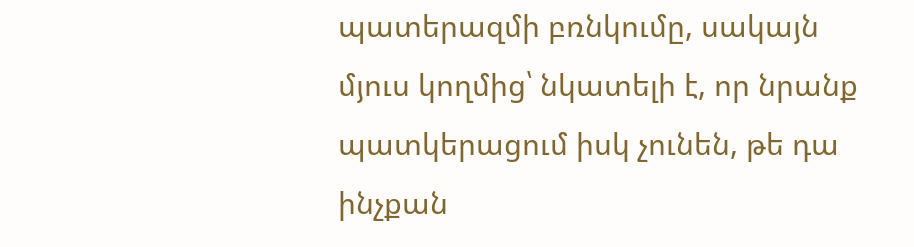պատերազմի բռնկումը, սակայն մյուս կողմից՝ նկատելի է, որ նրանք պատկերացում իսկ չունեն, թե դա ինչքան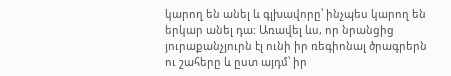կարող են անել և գլխավորը՝ ինչպես կարող են երկար անել դա: Առավել ևս, որ նրանցից յուրաքանչյուրն էլ ունի իր ռեգիոնալ ծրագրերն ու շահերը և ըստ այդմ՝ իր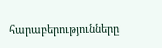հարաբերությունները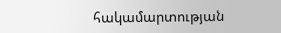հակամարտության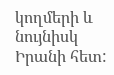կողմերի և նույնիսկ Իրանի հետ: